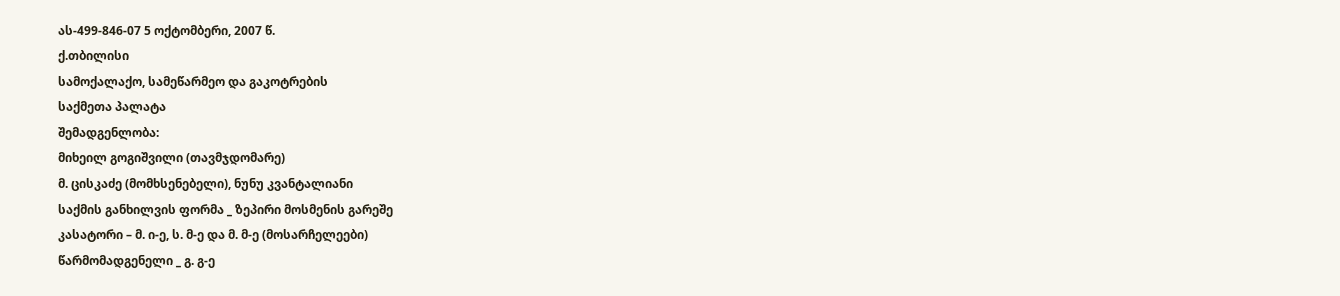ას-499-846-07 5 ოქტომბერი, 2007 წ.
ქ.თბილისი
სამოქალაქო, სამეწარმეო და გაკოტრების
საქმეთა პალატა
შემადგენლობა:
მიხეილ გოგიშვილი (თავმჯდომარე)
მ. ცისკაძე (მომხსენებელი), ნუნუ კვანტალიანი
საქმის განხილვის ფორმა _ ზეპირი მოსმენის გარეშე
კასატორი – მ. ი-ე, ს. მ-ე და მ. მ-ე (მოსარჩელეები)
წარმომადგენელი _ გ. გ-ე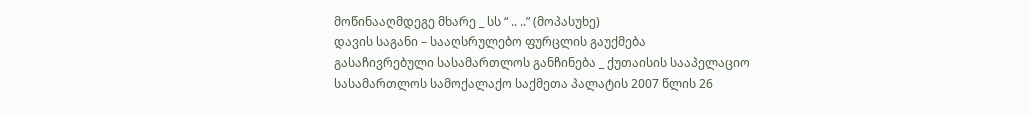მოწინააღმდეგე მხარე _ სს “ .. ..” (მოპასუხე)
დავის საგანი – სააღსრულებო ფურცლის გაუქმება
გასაჩივრებული სასამართლოს განჩინება _ ქუთაისის სააპელაციო სასამართლოს სამოქალაქო საქმეთა პალატის 2007 წლის 26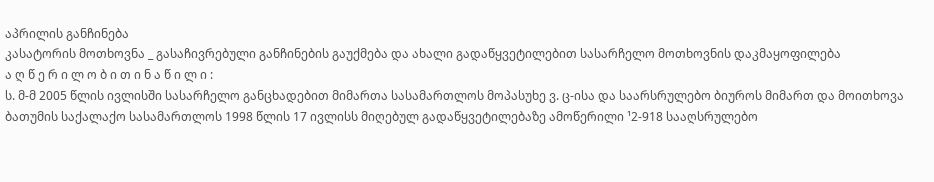აპრილის განჩინება
კასატორის მოთხოვნა _ გასაჩივრებული განჩინების გაუქმება და ახალი გადაწყვეტილებით სასარჩელო მოთხოვნის დაკმაყოფილება
ა ღ წ ე რ ი ლ ო ბ ი თ ი ნ ა წ ი ლ ი :
ს. მ-მ 2005 წლის ივლისში სასარჩელო განცხადებით მიმართა სასამართლოს მოპასუხე ვ. ც-ისა და საარსრულებო ბიუროს მიმართ და მოითხოვა ბათუმის საქალაქო სასამართლოს 1998 წლის 17 ივლისს მიღებულ გადაწყვეტილებაზე ამოწერილი ¹2-918 სააღსრულებო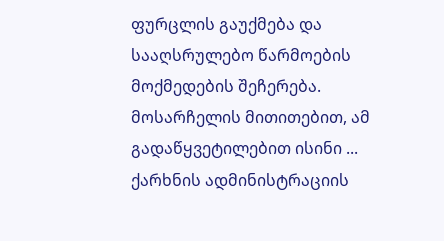ფურცლის გაუქმება და სააღსრულებო წარმოების მოქმედების შეჩერება. მოსარჩელის მითითებით, ამ გადაწყვეტილებით ისინი ... ქარხნის ადმინისტრაციის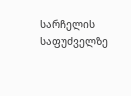სარჩელის საფუძველზე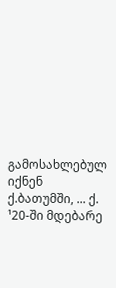გამოსახლებულ იქნენ ქ.ბათუმში, ... ქ. ¹20-ში მდებარე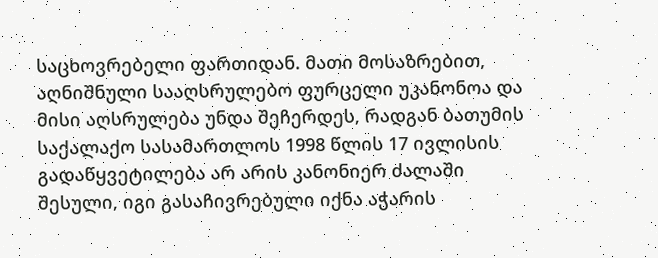საცხოვრებელი ფართიდან. მათი მოსაზრებით, აღნიშნული სააღსრულებო ფურცელი უკანონოა და მისი აღსრულება უნდა შეჩერდეს, რადგან ბათუმის საქალაქო სასამართლოს 1998 წლის 17 ივლისის გადაწყვეტილება არ არის კანონიერ ძალაში შესული, იგი გასაჩივრებული იქნა აჭარის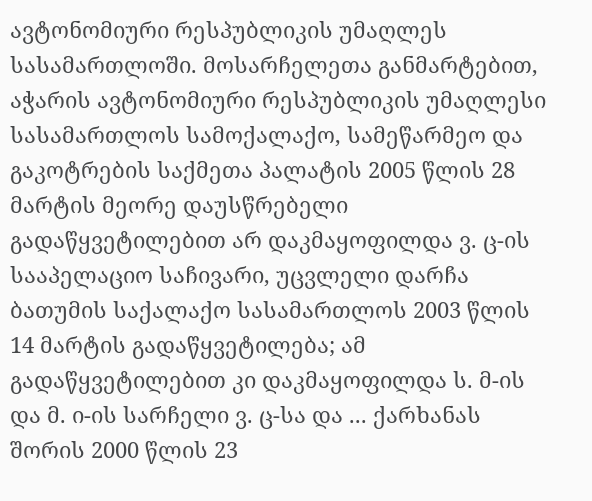ავტონომიური რესპუბლიკის უმაღლეს სასამართლოში. მოსარჩელეთა განმარტებით, აჭარის ავტონომიური რესპუბლიკის უმაღლესი სასამართლოს სამოქალაქო, სამეწარმეო და გაკოტრების საქმეთა პალატის 2005 წლის 28 მარტის მეორე დაუსწრებელი გადაწყვეტილებით არ დაკმაყოფილდა ვ. ც-ის სააპელაციო საჩივარი, უცვლელი დარჩა ბათუმის საქალაქო სასამართლოს 2003 წლის 14 მარტის გადაწყვეტილება; ამ გადაწყვეტილებით კი დაკმაყოფილდა ს. მ-ის და მ. ი-ის სარჩელი ვ. ც-სა და ... ქარხანას შორის 2000 წლის 23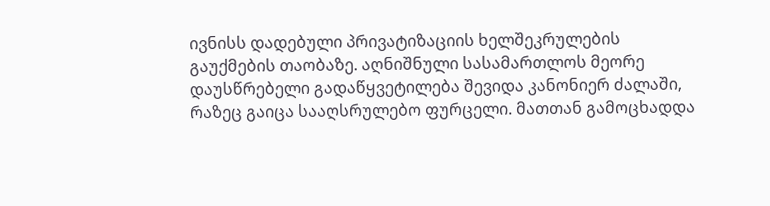ივნისს დადებული პრივატიზაციის ხელშეკრულების გაუქმების თაობაზე. აღნიშნული სასამართლოს მეორე დაუსწრებელი გადაწყვეტილება შევიდა კანონიერ ძალაში, რაზეც გაიცა სააღსრულებო ფურცელი. მათთან გამოცხადდა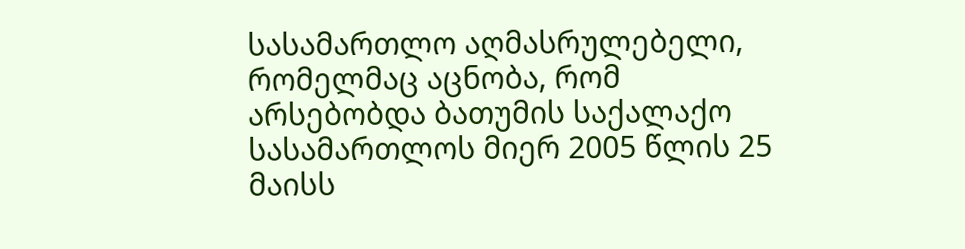სასამართლო აღმასრულებელი, რომელმაც აცნობა, რომ არსებობდა ბათუმის საქალაქო სასამართლოს მიერ 2005 წლის 25 მაისს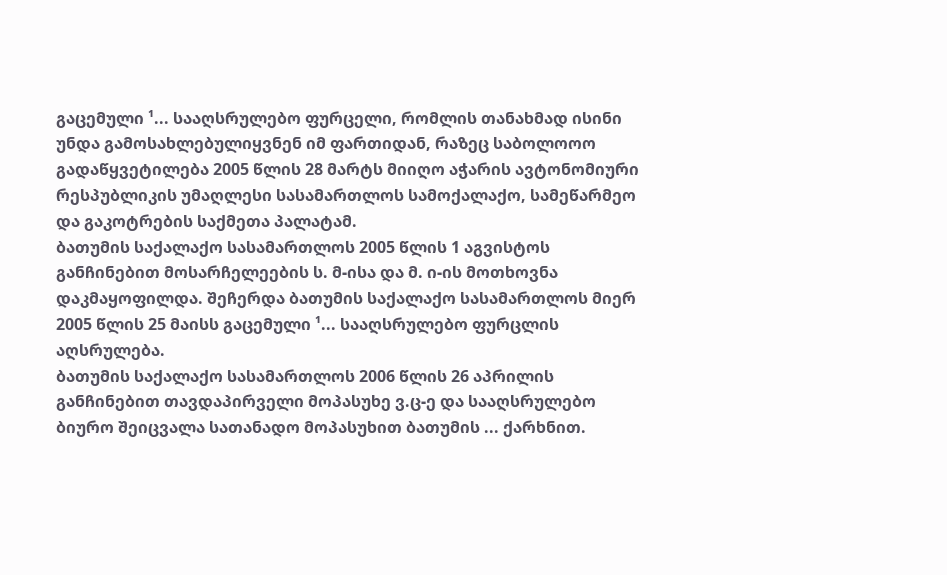გაცემული ¹... სააღსრულებო ფურცელი, რომლის თანახმად ისინი უნდა გამოსახლებულიყვნენ იმ ფართიდან, რაზეც საბოლოოო გადაწყვეტილება 2005 წლის 28 მარტს მიიღო აჭარის ავტონომიური რესპუბლიკის უმაღლესი სასამართლოს სამოქალაქო, სამეწარმეო და გაკოტრების საქმეთა პალატამ.
ბათუმის საქალაქო სასამართლოს 2005 წლის 1 აგვისტოს განჩინებით მოსარჩელეების ს. მ-ისა და მ. ი-ის მოთხოვნა დაკმაყოფილდა. შეჩერდა ბათუმის საქალაქო სასამართლოს მიერ 2005 წლის 25 მაისს გაცემული ¹... სააღსრულებო ფურცლის აღსრულება.
ბათუმის საქალაქო სასამართლოს 2006 წლის 26 აპრილის განჩინებით თავდაპირველი მოპასუხე ვ.ც-ე და სააღსრულებო ბიურო შეიცვალა სათანადო მოპასუხით ბათუმის ... ქარხნით.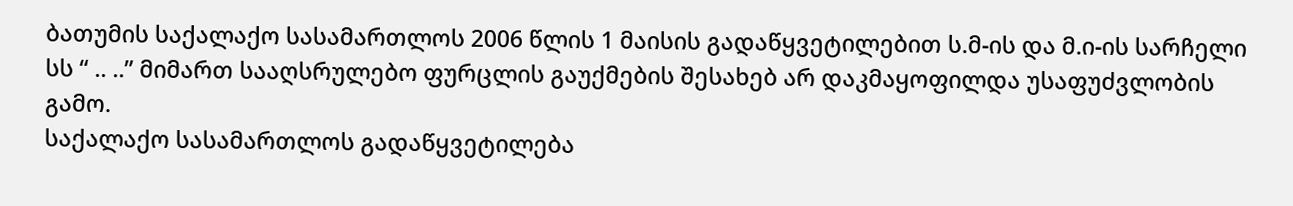ბათუმის საქალაქო სასამართლოს 2006 წლის 1 მაისის გადაწყვეტილებით ს.მ-ის და მ.ი-ის სარჩელი სს “ .. ..” მიმართ სააღსრულებო ფურცლის გაუქმების შესახებ არ დაკმაყოფილდა უსაფუძვლობის გამო.
საქალაქო სასამართლოს გადაწყვეტილება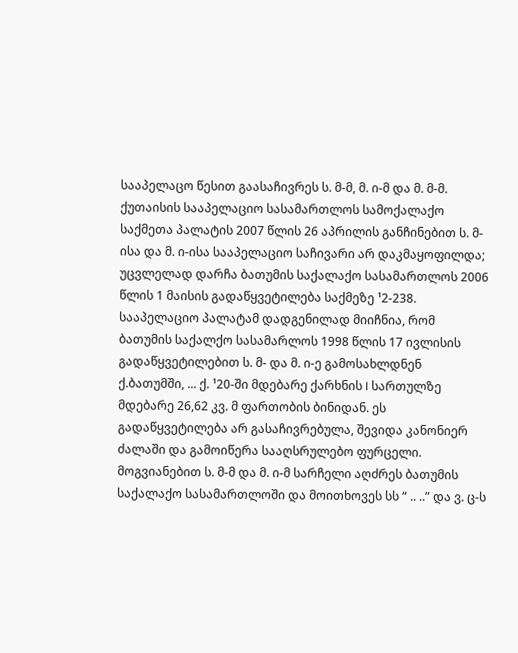სააპელაცო წესით გაასაჩივრეს ს. მ-მ, მ. ი-მ და მ. მ-მ.
ქუთაისის სააპელაციო სასამართლოს სამოქალაქო საქმეთა პალატის 2007 წლის 26 აპრილის განჩინებით ს. მ-ისა და მ. ი-ისა სააპელაციო საჩივარი არ დაკმაყოფილდა; უცვლელად დარჩა ბათუმის საქალაქო სასამართლოს 2006 წლის 1 მაისის გადაწყვეტილება საქმეზე ¹2-238. სააპელაციო პალატამ დადგენილად მიიჩნია, რომ ბათუმის საქალქო სასამარლოს 1998 წლის 17 ივლისის გადაწყვეტილებით ს. მ- და მ. ი-ე გამოსახლდნენ ქ.ბათუმში, ... ქ. ¹20-ში მდებარე ქარხნის I სართულზე მდებარე 26,62 კვ. მ ფართობის ბინიდან. ეს გადაწყვეტილება არ გასაჩივრებულა, შევიდა კანონიერ ძალაში და გამოიწერა სააღსრულებო ფურცელი. მოგვიანებით ს. მ-მ და მ. ი-მ სარჩელი აღძრეს ბათუმის საქალაქო სასამართლოში და მოითხოვეს სს “ .. ..” და ვ. ც-ს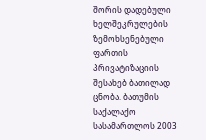შორის დადებული ხელშეკრულების ზემოხსენებული ფართის პრივატიზაციის შესახებ ბათილად ცნობა. ბათუმის საქალაქო სასამართლოს 2003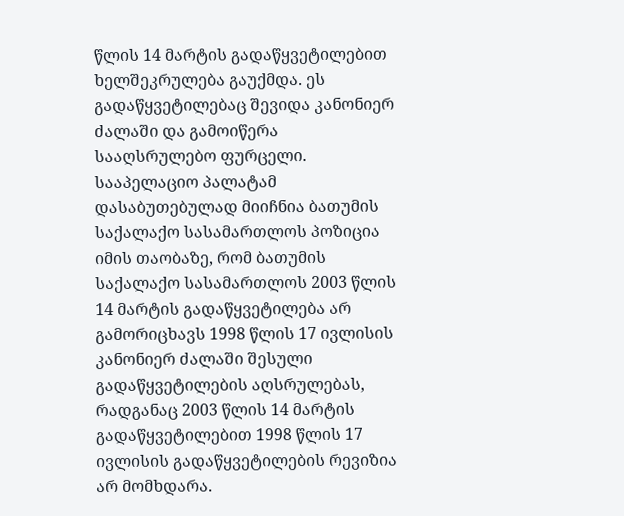წლის 14 მარტის გადაწყვეტილებით ხელშეკრულება გაუქმდა. ეს გადაწყვეტილებაც შევიდა კანონიერ ძალაში და გამოიწერა სააღსრულებო ფურცელი. სააპელაციო პალატამ დასაბუთებულად მიიჩნია ბათუმის საქალაქო სასამართლოს პოზიცია იმის თაობაზე, რომ ბათუმის საქალაქო სასამართლოს 2003 წლის 14 მარტის გადაწყვეტილება არ გამორიცხავს 1998 წლის 17 ივლისის კანონიერ ძალაში შესული გადაწყვეტილების აღსრულებას, რადგანაც 2003 წლის 14 მარტის გადაწყვეტილებით 1998 წლის 17 ივლისის გადაწყვეტილების რევიზია არ მომხდარა.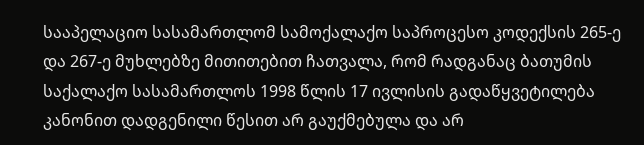სააპელაციო სასამართლომ სამოქალაქო საპროცესო კოდექსის 265-ე და 267-ე მუხლებზე მითითებით ჩათვალა, რომ რადგანაც ბათუმის საქალაქო სასამართლოს 1998 წლის 17 ივლისის გადაწყვეტილება კანონით დადგენილი წესით არ გაუქმებულა და არ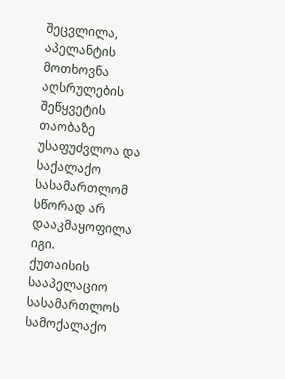შეცვლილა, აპელანტის მოთხოვნა აღსრულების შეწყვეტის თაობაზე უსაფუძვლოა და საქალაქო სასამართლომ სწორად არ დააკმაყოფილა იგი.
ქუთაისის სააპელაციო სასამართლოს სამოქალაქო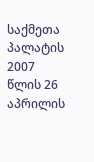საქმეთა პალატის 2007 წლის 26 აპრილის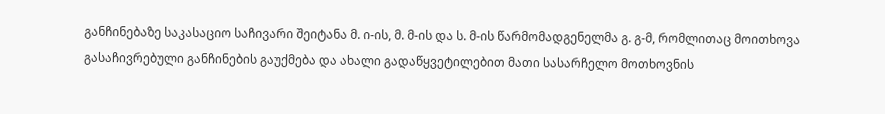განჩინებაზე საკასაციო საჩივარი შეიტანა მ. ი-ის, მ. მ-ის და ს. მ-ის წარმომადგენელმა გ. გ-მ, რომლითაც მოითხოვა გასაჩივრებული განჩინების გაუქმება და ახალი გადაწყვეტილებით მათი სასარჩელო მოთხოვნის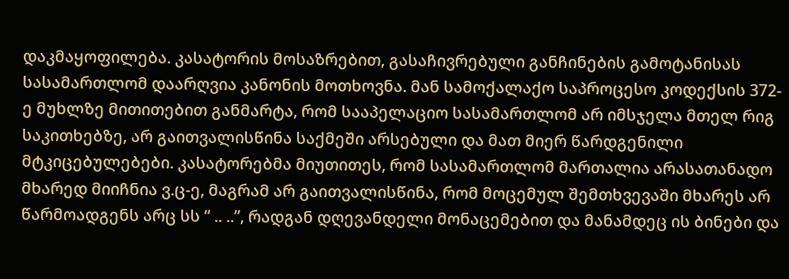დაკმაყოფილება. კასატორის მოსაზრებით, გასაჩივრებული განჩინების გამოტანისას სასამართლომ დაარღვია კანონის მოთხოვნა. მან სამოქალაქო საპროცესო კოდექსის 372-ე მუხლზე მითითებით განმარტა, რომ სააპელაციო სასამართლომ არ იმსჯელა მთელ რიგ საკითხებზე, არ გაითვალისწინა საქმეში არსებული და მათ მიერ წარდგენილი მტკიცებულებები. კასატორებმა მიუთითეს, რომ სასამართლომ მართალია არასათანადო მხარედ მიიჩნია ვ.ც-ე, მაგრამ არ გაითვალისწინა, რომ მოცემულ შემთხვევაში მხარეს არ წარმოადგენს არც სს “ .. ..”, რადგან დღევანდელი მონაცემებით და მანამდეც ის ბინები და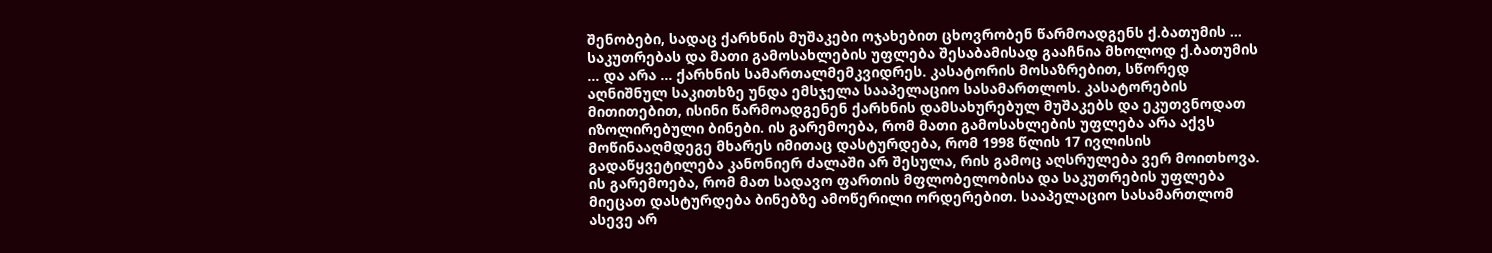შენობები, სადაც ქარხნის მუშაკები ოჯახებით ცხოვრობენ წარმოადგენს ქ.ბათუმის ... საკუთრებას და მათი გამოსახლების უფლება შესაბამისად გააჩნია მხოლოდ ქ.ბათუმის ... და არა ... ქარხნის სამართალმემკვიდრეს. კასატორის მოსაზრებით, სწორედ აღნიშნულ საკითხზე უნდა ემსჯელა სააპელაციო სასამართლოს. კასატორების მითითებით, ისინი წარმოადგენენ ქარხნის დამსახურებულ მუშაკებს და ეკუთვნოდათ იზოლირებული ბინები. ის გარემოება, რომ მათი გამოსახლების უფლება არა აქვს მოწინააღმდეგე მხარეს იმითაც დასტურდება, რომ 1998 წლის 17 ივლისის გადაწყვეტილება კანონიერ ძალაში არ შესულა, რის გამოც აღსრულება ვერ მოითხოვა. ის გარემოება, რომ მათ სადავო ფართის მფლობელობისა და საკუთრების უფლება მიეცათ დასტურდება ბინებზე ამოწერილი ორდერებით. სააპელაციო სასამართლომ ასევე არ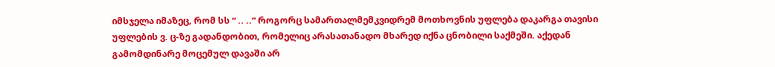იმსჯელა იმაზეც, რომ სს “ .. ..” როგორც სამართალმემკვიდრემ მოთხოვნის უფლება დაკარგა თავისი უფლების ვ. ც-ზე გადანდობით, რომელიც არასათანადო მხარედ იქნა ცნობილი საქმეში. აქედან გამომდინარე მოცემულ დავაში არ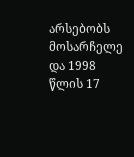არსებობს მოსარჩელე და 1998 წლის 17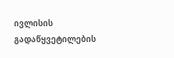ივლისის გადაწყვეტილების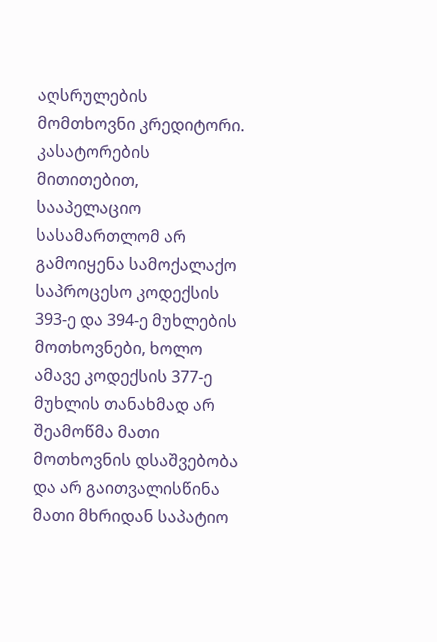აღსრულების მომთხოვნი კრედიტორი. კასატორების მითითებით, სააპელაციო სასამართლომ არ გამოიყენა სამოქალაქო საპროცესო კოდექსის 393-ე და 394-ე მუხლების მოთხოვნები, ხოლო ამავე კოდექსის 377-ე მუხლის თანახმად არ შეამოწმა მათი მოთხოვნის დსაშვებობა და არ გაითვალისწინა მათი მხრიდან საპატიო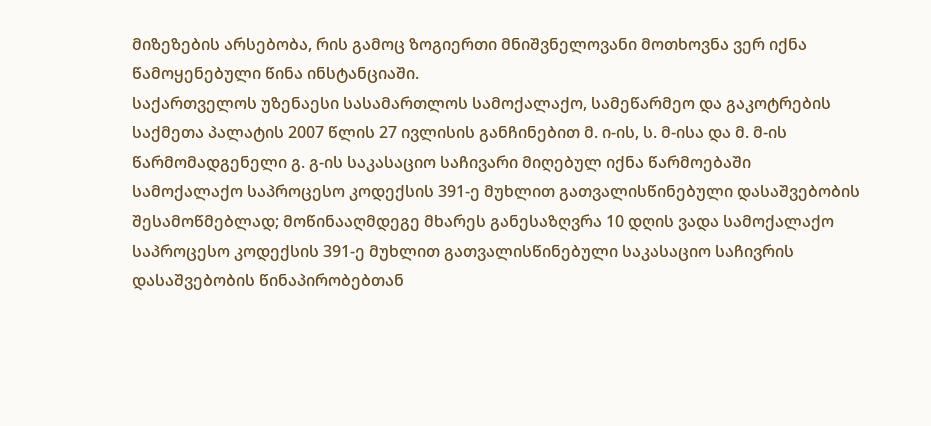მიზეზების არსებობა, რის გამოც ზოგიერთი მნიშვნელოვანი მოთხოვნა ვერ იქნა წამოყენებული წინა ინსტანციაში.
საქართველოს უზენაესი სასამართლოს სამოქალაქო, სამეწარმეო და გაკოტრების საქმეთა პალატის 2007 წლის 27 ივლისის განჩინებით მ. ი-ის, ს. მ-ისა და მ. მ-ის წარმომადგენელი გ. გ-ის საკასაციო საჩივარი მიღებულ იქნა წარმოებაში სამოქალაქო საპროცესო კოდექსის 391-ე მუხლით გათვალისწინებული დასაშვებობის შესამოწმებლად; მოწინააღმდეგე მხარეს განესაზღვრა 10 დღის ვადა სამოქალაქო საპროცესო კოდექსის 391-ე მუხლით გათვალისწინებული საკასაციო საჩივრის დასაშვებობის წინაპირობებთან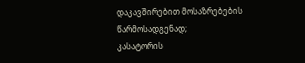დაკავშირებით მოსაზრებების წარმოსადგენად;
კასატორის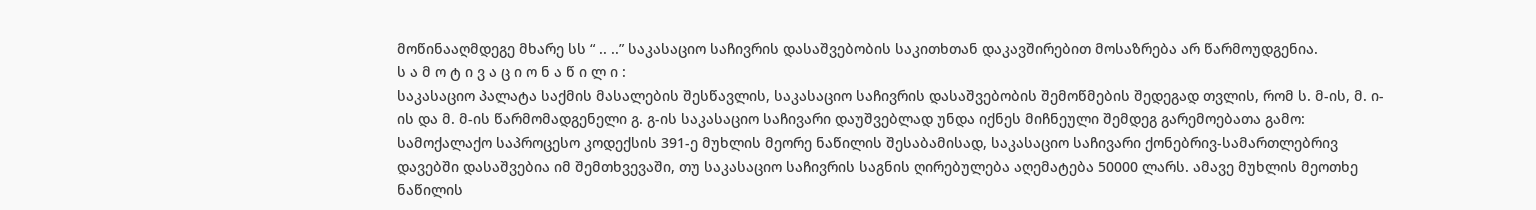მოწინააღმდეგე მხარე სს “ .. ..” საკასაციო საჩივრის დასაშვებობის საკითხთან დაკავშირებით მოსაზრება არ წარმოუდგენია.
ს ა მ ო ტ ი ვ ა ც ი ო ნ ა წ ი ლ ი :
საკასაციო პალატა საქმის მასალების შესწავლის, საკასაციო საჩივრის დასაშვებობის შემოწმების შედეგად თვლის, რომ ს. მ-ის, მ. ი-ის და მ. მ-ის წარმომადგენელი გ. გ-ის საკასაციო საჩივარი დაუშვებლად უნდა იქნეს მიჩნეული შემდეგ გარემოებათა გამო:
სამოქალაქო საპროცესო კოდექსის 391-ე მუხლის მეორე ნაწილის შესაბამისად, საკასაციო საჩივარი ქონებრივ-სამართლებრივ დავებში დასაშვებია იმ შემთხვევაში, თუ საკასაციო საჩივრის საგნის ღირებულება აღემატება 50000 ლარს. ამავე მუხლის მეოთხე ნაწილის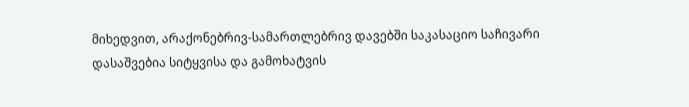მიხედვით, არაქონებრივ-სამართლებრივ დავებში საკასაციო საჩივარი დასაშვებია სიტყვისა და გამოხატვის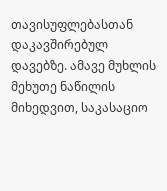თავისუფლებასთან დაკავშირებულ დავებზე. ამავე მუხლის მეხუთე ნაწილის მიხედვით, საკასაციო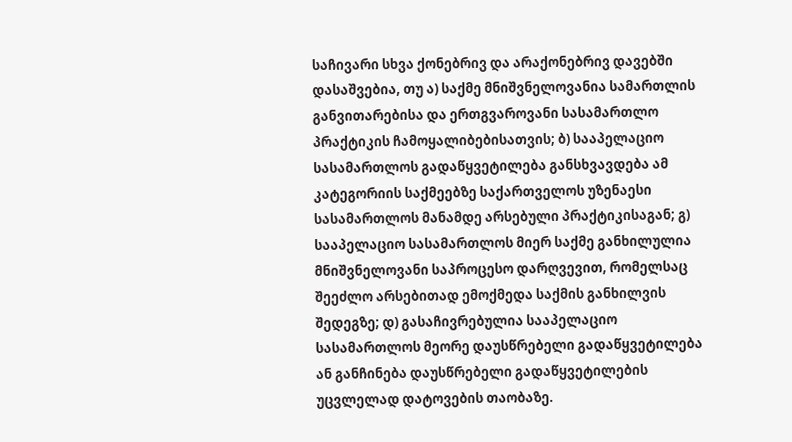საჩივარი სხვა ქონებრივ და არაქონებრივ დავებში დასაშვებია, თუ ა) საქმე მნიშვნელოვანია სამართლის განვითარებისა და ერთგვაროვანი სასამართლო პრაქტიკის ჩამოყალიბებისათვის; ბ) სააპელაციო სასამართლოს გადაწყვეტილება განსხვავდება ამ კატეგორიის საქმეებზე საქართველოს უზენაესი სასამართლოს მანამდე არსებული პრაქტიკისაგან; გ) სააპელაციო სასამართლოს მიერ საქმე განხილულია მნიშვნელოვანი საპროცესო დარღვევით, რომელსაც შეეძლო არსებითად ემოქმედა საქმის განხილვის შედეგზე; დ) გასაჩივრებულია სააპელაციო სასამართლოს მეორე დაუსწრებელი გადაწყვეტილება ან განჩინება დაუსწრებელი გადაწყვეტილების უცვლელად დატოვების თაობაზე.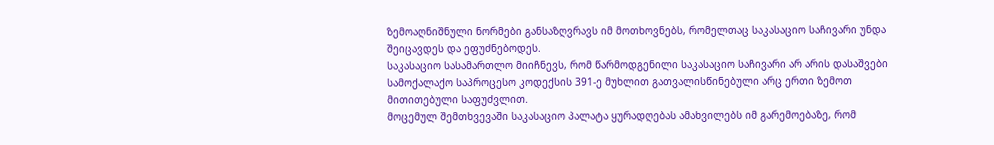ზემოაღნიშნული ნორმები განსაზღვრავს იმ მოთხოვნებს, რომელთაც საკასაციო საჩივარი უნდა შეიცავდეს და ეფუძნებოდეს.
საკასაციო სასამართლო მიიჩნევს, რომ წარმოდგენილი საკასაციო საჩივარი არ არის დასაშვები სამოქალაქო საპროცესო კოდექსის 391-ე მუხლით გათვალისწინებული არც ერთი ზემოთ მითითებული საფუძვლით.
მოცემულ შემთხვევაში საკასაციო პალატა ყურადღებას ამახვილებს იმ გარემოებაზე, რომ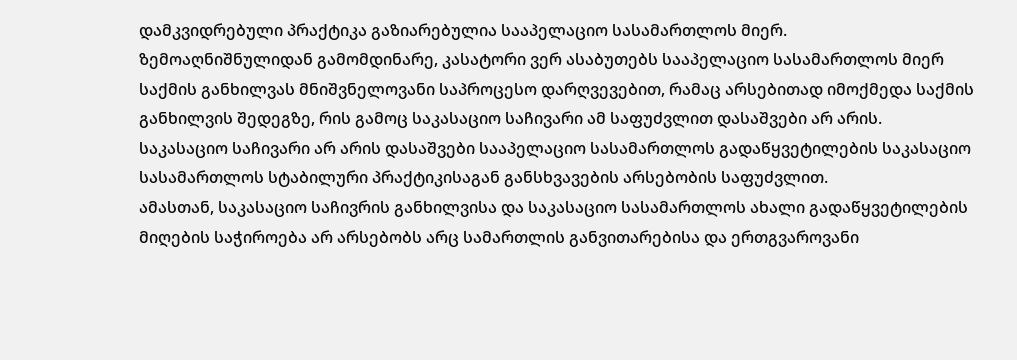დამკვიდრებული პრაქტიკა გაზიარებულია სააპელაციო სასამართლოს მიერ.
ზემოაღნიშნულიდან გამომდინარე, კასატორი ვერ ასაბუთებს სააპელაციო სასამართლოს მიერ საქმის განხილვას მნიშვნელოვანი საპროცესო დარღვევებით, რამაც არსებითად იმოქმედა საქმის განხილვის შედეგზე, რის გამოც საკასაციო საჩივარი ამ საფუძვლით დასაშვები არ არის.
საკასაციო საჩივარი არ არის დასაშვები სააპელაციო სასამართლოს გადაწყვეტილების საკასაციო სასამართლოს სტაბილური პრაქტიკისაგან განსხვავების არსებობის საფუძვლით.
ამასთან, საკასაციო საჩივრის განხილვისა და საკასაციო სასამართლოს ახალი გადაწყვეტილების მიღების საჭიროება არ არსებობს არც სამართლის განვითარებისა და ერთგვაროვანი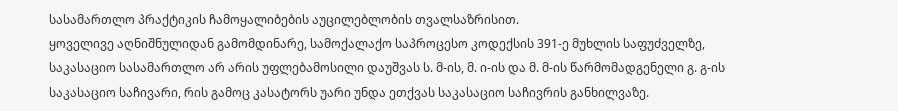სასამართლო პრაქტიკის ჩამოყალიბების აუცილებლობის თვალსაზრისით.
ყოველივე აღნიშნულიდან გამომდინარე, სამოქალაქო საპროცესო კოდექსის 391-ე მუხლის საფუძველზე, საკასაციო სასამართლო არ არის უფლებამოსილი დაუშვას ს. მ-ის, მ. ი-ის და მ. მ-ის წარმომადგენელი გ. გ-ის საკასაციო საჩივარი, რის გამოც კასატორს უარი უნდა ეთქვას საკასაციო საჩივრის განხილვაზე.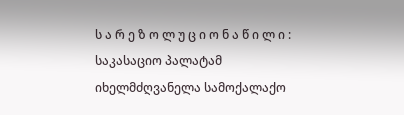ს ა რ ე ზ ო ლ უ ც ი ო ნ ა წ ი ლ ი :
საკასაციო პალატამ იხელმძღვანელა სამოქალაქო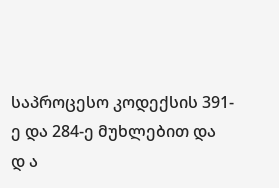საპროცესო კოდექსის 391-ე და 284-ე მუხლებით და
დ ა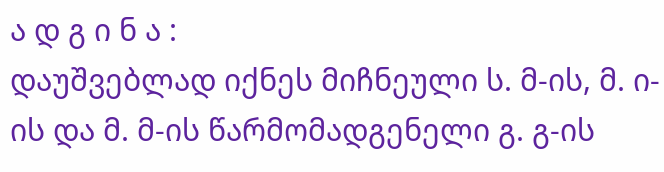ა დ გ ი ნ ა :
დაუშვებლად იქნეს მიჩნეული ს. მ-ის, მ. ი-ის და მ. მ-ის წარმომადგენელი გ. გ-ის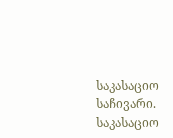საკასაციო საჩივარი.
საკასაციო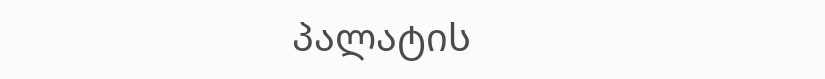პალატის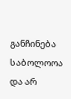განჩინება საბოლოოა და არ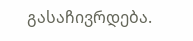გასაჩივრდება.